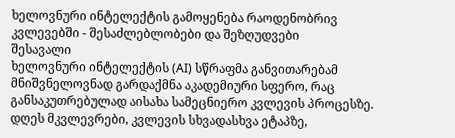ხელოვნური ინტელექტის გამოყენება რაოდენობრივ კვლევებში - შესაძლებლობები და შეზღუდვები
შესავალი
ხელოვნური ინტელექტის (AI) სწრაფმა განვითარებამ მნიშვნელოვნად გარდაქმნა აკადემიური სფერო, რაც განსაკუთრებულად აისახა სამეცნიერო კვლევის პროცესზე. დღეს მკვლევრები, კვლევის სხვადასხვა ეტაპზე,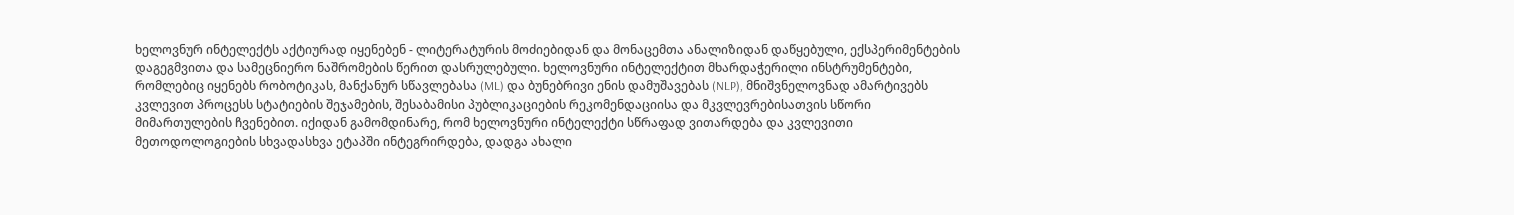ხელოვნურ ინტელექტს აქტიურად იყენებენ - ლიტერატურის მოძიებიდან და მონაცემთა ანალიზიდან დაწყებული, ექსპერიმენტების დაგეგმვითა და სამეცნიერო ნაშრომების წერით დასრულებული. ხელოვნური ინტელექტით მხარდაჭერილი ინსტრუმენტები, რომლებიც იყენებს რობოტიკას, მანქანურ სწავლებასა (ML) და ბუნებრივი ენის დამუშავებას (NLP), მნიშვნელოვნად ამარტივებს კვლევით პროცესს სტატიების შეჯამების, შესაბამისი პუბლიკაციების რეკომენდაციისა და მკვლევრებისათვის სწორი მიმართულების ჩვენებით. იქიდან გამომდინარე, რომ ხელოვნური ინტელექტი სწრაფად ვითარდება და კვლევითი მეთოდოლოგიების სხვადასხვა ეტაპში ინტეგრირდება, დადგა ახალი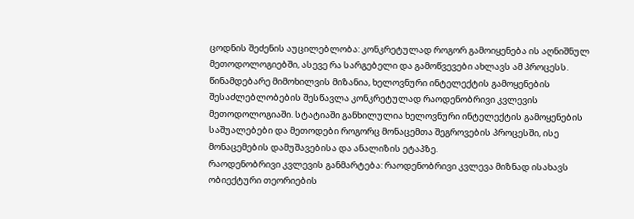ცოდნის შეძენის აუცილებლობა: კონკრეტულად როგორ გამოიყენება ის აღნიშნულ მეთოდოლოგიებში, ასევე რა სარგებელი და გამოწვევები ახლავს ამ პროცესს. წინამდებარე მიმოხილვის მიზანია, ხელოვნური ინტელექტის გამოყენების შესაძლებლობების შესწავლა კონკრეტულად რაოდენობრივი კვლევის მეთოდოლოგიაში. სტატიაში განხილულია ხელოვნური ინტელექტის გამოყენების საშუალებები და მეთოდები როგორც მონაცემთა შეგროვების პროცესში, ისე მონაცემების დამუშავებისა და ანალიზის ეტაპზე.
რაოდენობრივი კვლევის განმარტება: რაოდენობრივი კვლევა მიზნად ისახავს ობიექტური თეორიების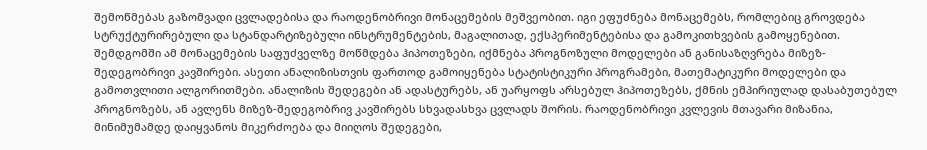შემოწმებას გაზომვადი ცვლადებისა და რაოდენობრივი მონაცემების მეშვეობით. იგი ეფუძნება მონაცემებს, რომლებიც გროვდება სტრუქტურირებული და სტანდარტიზებული ინსტრუმენტების, მაგალითად, ექსპერიმენტებისა და გამოკითხვების გამოყენებით. შემდგომში ამ მონაცემების საფუძველზე მოწმდება ჰიპოთეზები, იქმნება პროგნოზული მოდელები ან განისაზღვრება მიზეზ-შედეგობრივი კავშირები. ასეთი ანალიზისთვის ფართოდ გამოიყენება სტატისტიკური პროგრამები, მათემატიკური მოდელები და გამოთვლითი ალგორითმები. ანალიზის შედეგები ან ადასტურებს, ან უარყოფს არსებულ ჰიპოთეზებს, ქმნის ემპირიულად დასაბუთებულ პროგნოზებს, ან ავლენს მიზეზ-შედეგობრივ კავშირებს სხვადასხვა ცვლადს შორის. რაოდენობრივი კვლევის მთავარი მიზანია, მინიმუმამდე დაიყვანოს მიკერძოება და მიიღოს შედეგები,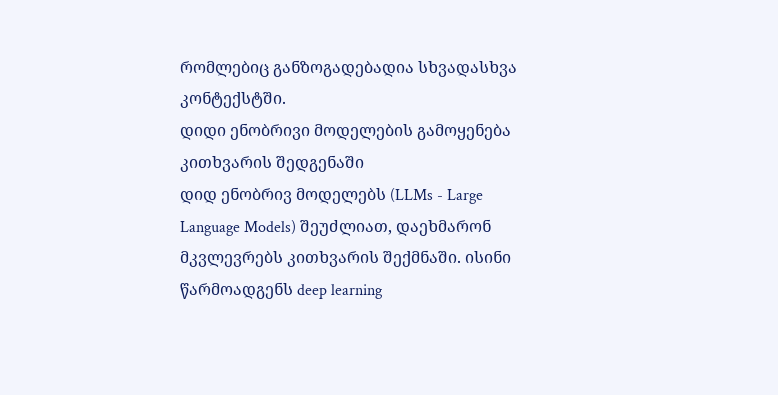რომლებიც განზოგადებადია სხვადასხვა კონტექსტში.
დიდი ენობრივი მოდელების გამოყენება კითხვარის შედგენაში
დიდ ენობრივ მოდელებს (LLMs - Large Language Models) შეუძლიათ, დაეხმარონ მკვლევრებს კითხვარის შექმნაში. ისინი წარმოადგენს deep learning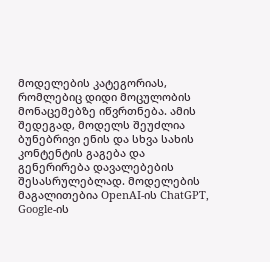მოდელების კატეგორიას, რომლებიც დიდი მოცულობის მონაცემებზე იწვრთნება. ამის შედეგად, მოდელს შეუძლია ბუნებრივი ენის და სხვა სახის კონტენტის გაგება და გენერირება დავალებების შესასრულებლად. მოდელების მაგალითებია OpenAI-ის ChatGPT, Google-ის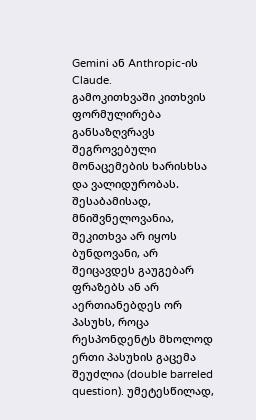Gemini ან Anthropic-ის Claude.
გამოკითხვაში კითხვის ფორმულირება განსაზღვრავს შეგროვებული მონაცემების ხარისხსა და ვალიდურობას. შესაბამისად, მნიშვნელოვანია, შეკითხვა არ იყოს ბუნდოვანი, არ შეიცავდეს გაუგებარ ფრაზებს ან არ აერთიანებდეს ორ პასუხს, როცა რესპონდენტს მხოლოდ ერთი პასუხის გაცემა შეუძლია (double barreled question). უმეტესწილად,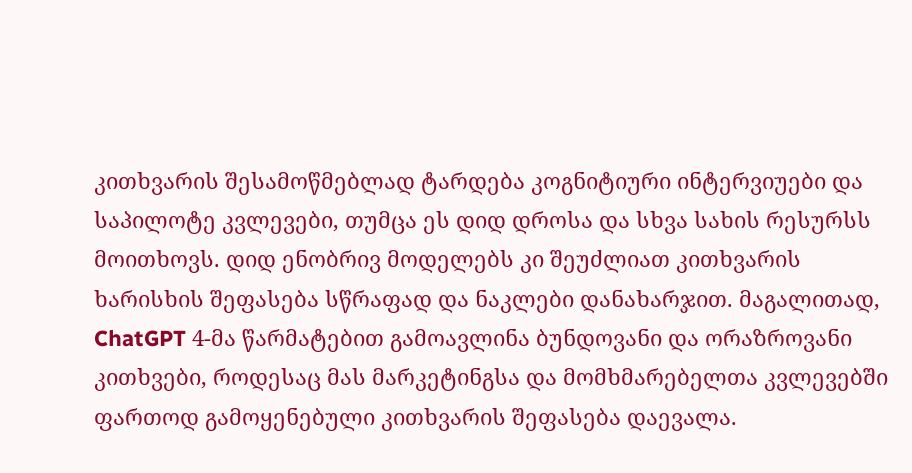კითხვარის შესამოწმებლად ტარდება კოგნიტიური ინტერვიუები და საპილოტე კვლევები, თუმცა ეს დიდ დროსა და სხვა სახის რესურსს მოითხოვს. დიდ ენობრივ მოდელებს კი შეუძლიათ კითხვარის ხარისხის შეფასება სწრაფად და ნაკლები დანახარჯით. მაგალითად, ChatGPT 4-მა წარმატებით გამოავლინა ბუნდოვანი და ორაზროვანი კითხვები, როდესაც მას მარკეტინგსა და მომხმარებელთა კვლევებში ფართოდ გამოყენებული კითხვარის შეფასება დაევალა.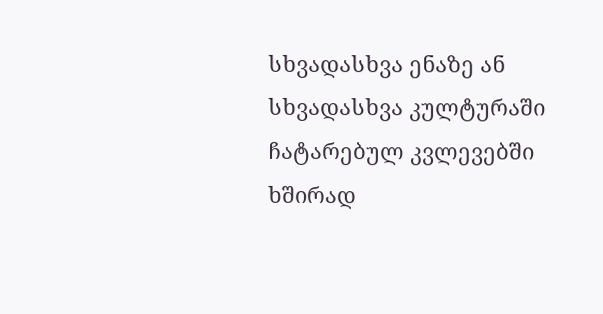სხვადასხვა ენაზე ან სხვადასხვა კულტურაში ჩატარებულ კვლევებში ხშირად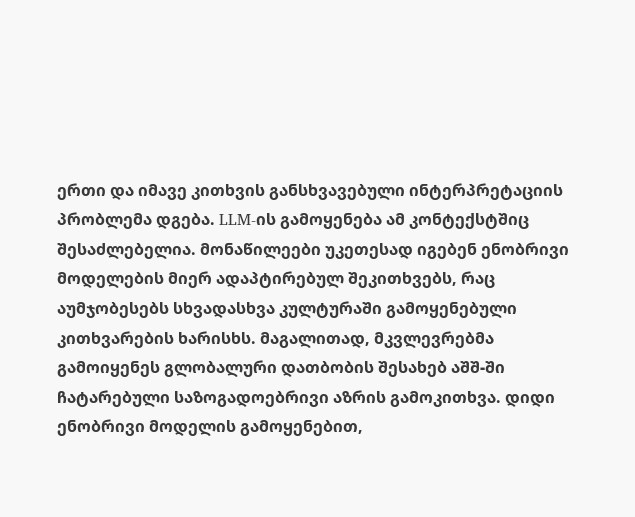ერთი და იმავე კითხვის განსხვავებული ინტერპრეტაციის პრობლემა დგება. LLM-ის გამოყენება ამ კონტექსტშიც შესაძლებელია. მონაწილეები უკეთესად იგებენ ენობრივი მოდელების მიერ ადაპტირებულ შეკითხვებს, რაც აუმჯობესებს სხვადასხვა კულტურაში გამოყენებული კითხვარების ხარისხს. მაგალითად, მკვლევრებმა გამოიყენეს გლობალური დათბობის შესახებ აშშ-ში ჩატარებული საზოგადოებრივი აზრის გამოკითხვა. დიდი ენობრივი მოდელის გამოყენებით,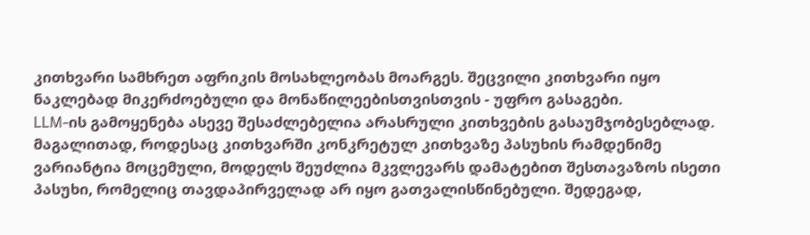კითხვარი სამხრეთ აფრიკის მოსახლეობას მოარგეს. შეცვილი კითხვარი იყო ნაკლებად მიკერძოებული და მონაწილეებისთვისთვის - უფრო გასაგები.
LLM-ის გამოყენება ასევე შესაძლებელია არასრული კითხვების გასაუმჯობესებლად. მაგალითად, როდესაც კითხვარში კონკრეტულ კითხვაზე პასუხის რამდენიმე ვარიანტია მოცემული, მოდელს შეუძლია მკვლევარს დამატებით შესთავაზოს ისეთი პასუხი, რომელიც თავდაპირველად არ იყო გათვალისწინებული. შედეგად,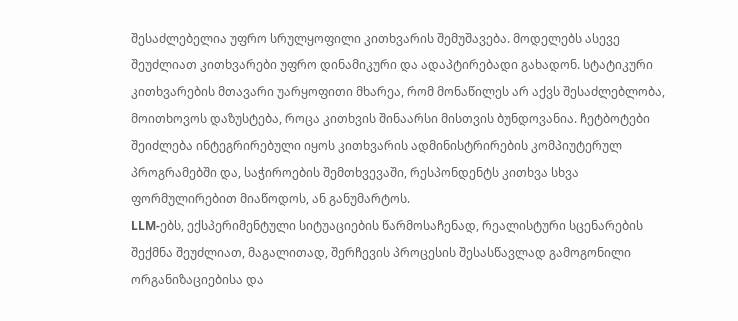შესაძლებელია უფრო სრულყოფილი კითხვარის შემუშავება. მოდელებს ასევე შეუძლიათ კითხვარები უფრო დინამიკური და ადაპტირებადი გახადონ. სტატიკური კითხვარების მთავარი უარყოფითი მხარეა, რომ მონაწილეს არ აქვს შესაძლებლობა, მოითხოვოს დაზუსტება, როცა კითხვის შინაარსი მისთვის ბუნდოვანია. ჩეტბოტები შეიძლება ინტეგრირებული იყოს კითხვარის ადმინისტრირების კომპიუტერულ პროგრამებში და, საჭიროების შემთხვევაში, რესპონდენტს კითხვა სხვა ფორმულირებით მიაწოდოს, ან განუმარტოს.
LLM-ებს, ექსპერიმენტული სიტუაციების წარმოსაჩენად, რეალისტური სცენარების შექმნა შეუძლიათ, მაგალითად, შერჩევის პროცესის შესასწავლად გამოგონილი ორგანიზაციებისა და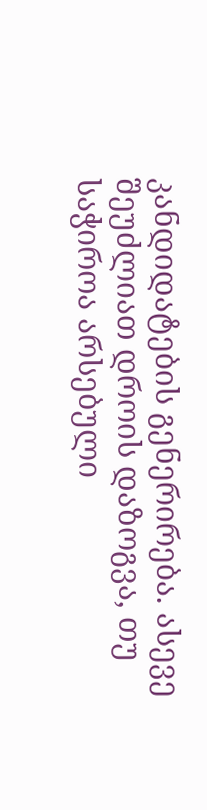კანდიდატების გენერირება. ასევე შეუძლიათ დროის დაზოგვა, თუ საჭიროა არსებული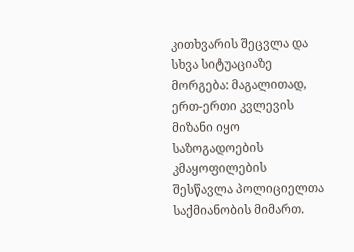კითხვარის შეცვლა და სხვა სიტუაციაზე მორგება: მაგალითად, ერთ-ერთი კვლევის მიზანი იყო საზოგადოების კმაყოფილების შესწავლა პოლიციელთა საქმიანობის მიმართ.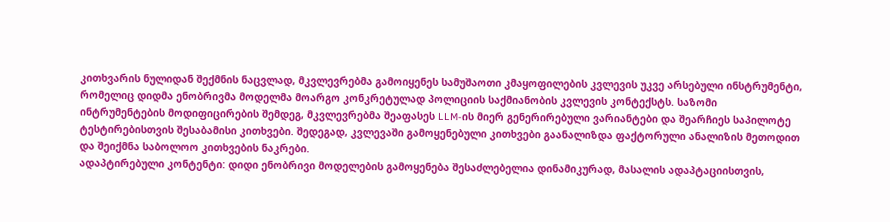კითხვარის ნულიდან შექმნის ნაცვლად, მკვლევრებმა გამოიყენეს სამუშაოთი კმაყოფილების კვლევის უკვე არსებული ინსტრუმენტი, რომელიც დიდმა ენობრივმა მოდელმა მოარგო კონკრეტულად პოლიციის საქმიანობის კვლევის კონტექსტს. საზომი ინტრუმენტების მოდიფიცირების შემდეგ, მკვლევრებმა შეაფასეს LLM-ის მიერ გენერირებული ვარიანტები და შეარჩიეს საპილოტე ტესტირებისთვის შესაბამისი კითხვები. შედეგად, კვლევაში გამოყენებული კითხვები გაანალიზდა ფაქტორული ანალიზის მეთოდით და შეიქმნა საბოლოო კითხვების ნაკრები.
ადაპტირებული კონტენტი: დიდი ენობრივი მოდელების გამოყენება შესაძლებელია დინამიკურად, მასალის ადაპტაციისთვის,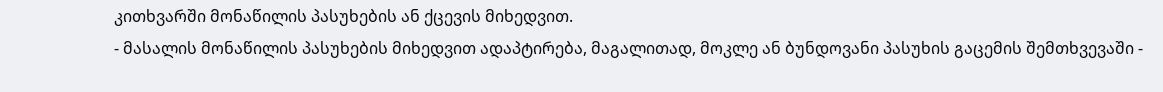კითხვარში მონაწილის პასუხების ან ქცევის მიხედვით.
- მასალის მონაწილის პასუხების მიხედვით ადაპტირება, მაგალითად, მოკლე ან ბუნდოვანი პასუხის გაცემის შემთხვევაში -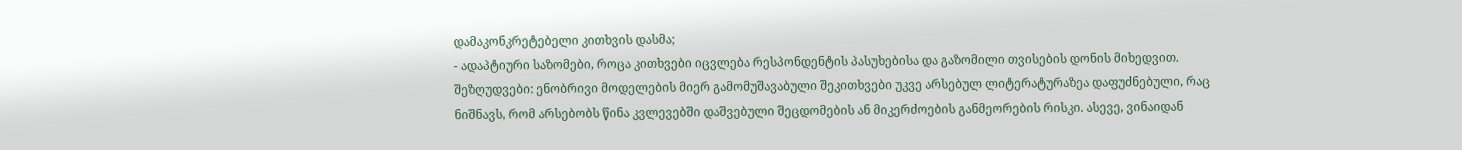დამაკონკრეტებელი კითხვის დასმა;
- ადაპტიური საზომები, როცა კითხვები იცვლება რესპონდენტის პასუხებისა და გაზომილი თვისების დონის მიხედვით.
შეზღუდვები: ენობრივი მოდელების მიერ გამომუშავაბული შეკითხვები უკვე არსებულ ლიტერატურაზეა დაფუძნებული, რაც ნიშნავს, რომ არსებობს წინა კვლევებში დაშვებული შეცდომების ან მიკერძოების განმეორების რისკი. ასევე, ვინაიდან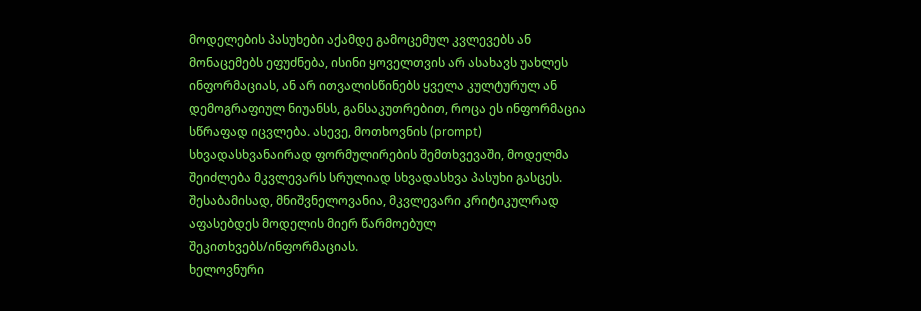მოდელების პასუხები აქამდე გამოცემულ კვლევებს ან მონაცემებს ეფუძნება, ისინი ყოველთვის არ ასახავს უახლეს ინფორმაციას, ან არ ითვალისწინებს ყველა კულტურულ ან დემოგრაფიულ ნიუანსს, განსაკუთრებით, როცა ეს ინფორმაცია სწრაფად იცვლება. ასევე, მოთხოვნის (prompt) სხვადასხვანაირად ფორმულირების შემთხვევაში, მოდელმა შეიძლება მკვლევარს სრულიად სხვადასხვა პასუხი გასცეს. შესაბამისად, მნიშვნელოვანია, მკვლევარი კრიტიკულრად აფასებდეს მოდელის მიერ წარმოებულ შეკითხვებს/ინფორმაციას.
ხელოვნური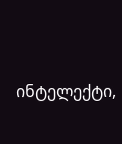ინტელექტი,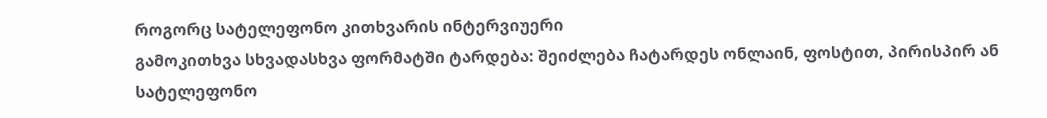როგორც სატელეფონო კითხვარის ინტერვიუერი
გამოკითხვა სხვადასხვა ფორმატში ტარდება: შეიძლება ჩატარდეს ონლაინ, ფოსტით, პირისპირ ან სატელეფონო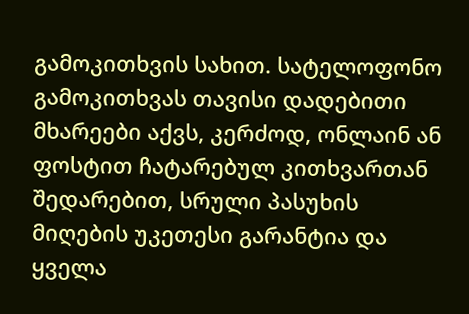გამოკითხვის სახით. სატელოფონო გამოკითხვას თავისი დადებითი მხარეები აქვს, კერძოდ, ონლაინ ან ფოსტით ჩატარებულ კითხვართან შედარებით, სრული პასუხის მიღების უკეთესი გარანტია და ყველა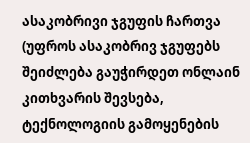ასაკობრივი ჯგუფის ჩართვა (უფროს ასაკობრივ ჯგუფებს შეიძლება გაუჭირდეთ ონლაინ კითხვარის შევსება, ტექნოლოგიის გამოყენების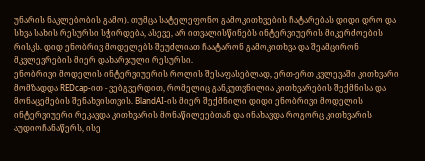უნარის ნაკლებობის გამო). თუმცა სატელეფონო გამოკითხვების ჩატარებას დიდი დრო და სხვა სახის რესურსი სჭირდება, ასევე, არ ითვალისწინებს ინტერვიუერის მიკერძოების რისკს. დიდ ენობრივ მოდელებს შეუძლიათ ჩაატარონ გამოკითხვა და შეამცირონ მკვლევრების მიერ დახარჯული რესურსი.
ენობრივი მოდელის ინტერვიუერის როლის შესაფასებლად, ერთ-ერთ კვლევაში კითხვარი მომზადდა REDcap-ით - ვებგვერდით, რომელიც განკუთვნილია კითხვარების შექმნისა და მონაცემების შენახვისთვის. BlandAI-ის მიერ შექმნილი დიდი ენობრივი მოდელის ინტერვიუერი რეკავდა კითხვარის მონაწილეებთან და ინახავდა როგორც კითხვარის აუდიოჩანაწერს, ისე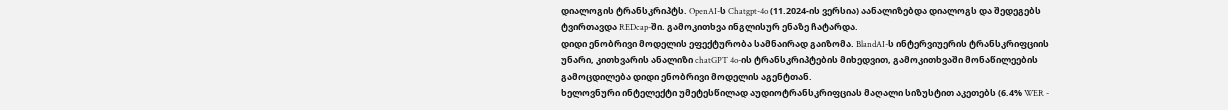დიალოგის ტრანსკრიპტს. OpenAI-ს Chatgpt-4o (11.2024-ის ვერსია) აანალიზებდა დიალოგს და შედეგებს ტვირთავდა REDcap-ში. გამოკითხვა ინგლისურ ენაზე ჩატარდა.
დიდი ენობრივი მოდელის ეფექტურობა სამნაირად გაიზომა. BlandAI-ს ინტერვიუერის ტრანსკრიფციის უნარი, კითხვარის ანალიზი chatGPT 4o-ის ტრანსკრიპტების მიხედვით, გამოკითხვაში მონაწილეების გამოცდილება დიდი ენობრივი მოდელის აგენტთან.
ხელოვნური ინტელექტი უმეტესწილად აუდიოტრანსკრიფციას მაღალი სიზუსტით აკეთებს (6.4% WER -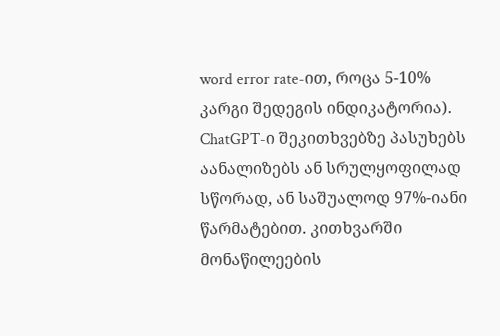word error rate-ით, როცა 5-10% კარგი შედეგის ინდიკატორია). ChatGPT-ი შეკითხვებზე პასუხებს აანალიზებს ან სრულყოფილად სწორად, ან საშუალოდ 97%-იანი წარმატებით. კითხვარში მონაწილეების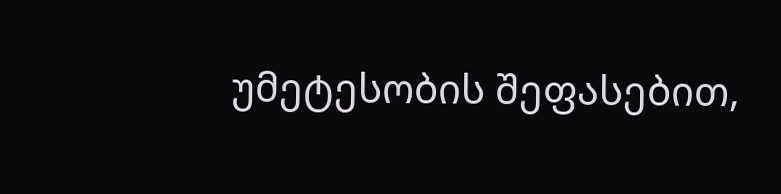უმეტესობის შეფასებით,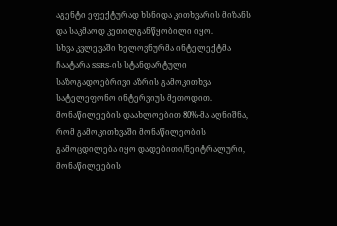აგენტი ეფექტურად ხსნიდა კითხვარის მიზანს და საკმაოდ კეთილგანწყობილი იყო.
სხვა კვლევაში ხელოვნურმა ინტელექტმა ჩაატარა SSRS-ის სტანდარტული საზოგადოებრივი აზრის გამოკითხვა სატელეფონო ინტერვიუს მეთოდით. მონაწილეების დაახლოებით 80%-მა აღნიშნა, რომ გამოკითხვაში მონაწილეობის გამოცდილება იყო დადებითი/ნეიტრალური, მონაწილეების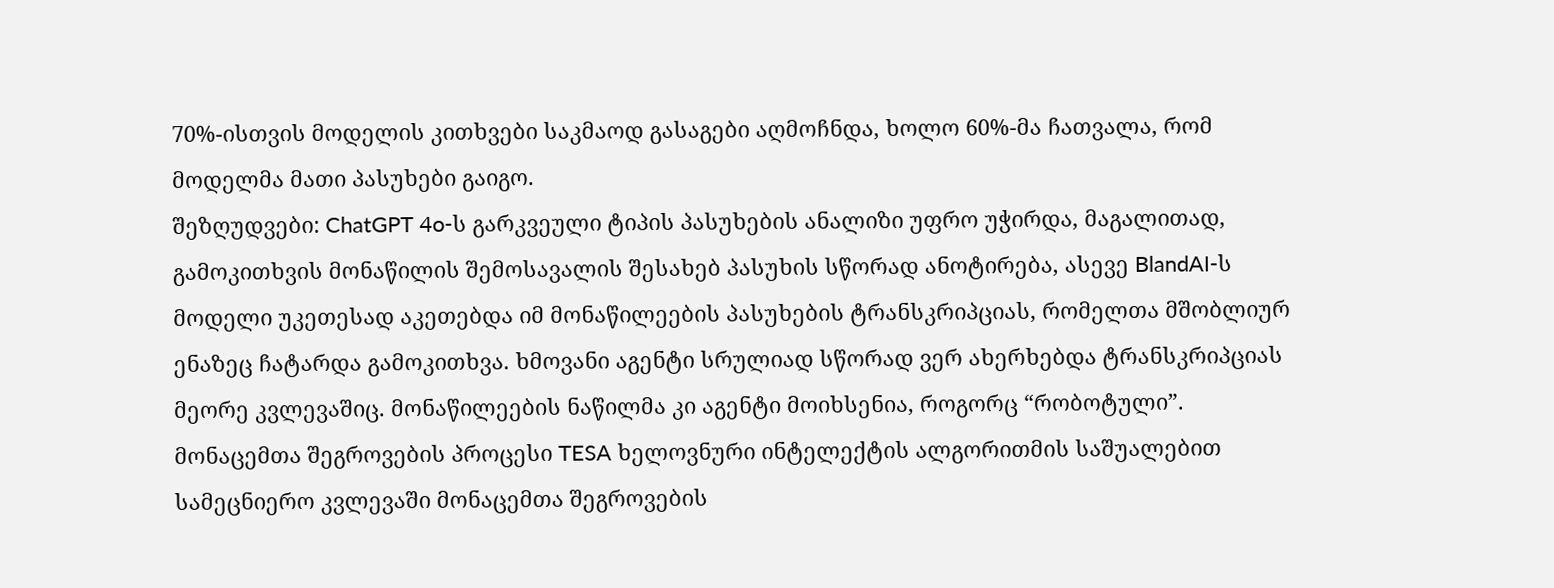70%-ისთვის მოდელის კითხვები საკმაოდ გასაგები აღმოჩნდა, ხოლო 60%-მა ჩათვალა, რომ მოდელმა მათი პასუხები გაიგო.
შეზღუდვები: ChatGPT 4o-ს გარკვეული ტიპის პასუხების ანალიზი უფრო უჭირდა, მაგალითად, გამოკითხვის მონაწილის შემოსავალის შესახებ პასუხის სწორად ანოტირება, ასევე BlandAI-ს მოდელი უკეთესად აკეთებდა იმ მონაწილეების პასუხების ტრანსკრიპციას, რომელთა მშობლიურ ენაზეც ჩატარდა გამოკითხვა. ხმოვანი აგენტი სრულიად სწორად ვერ ახერხებდა ტრანსკრიპციას მეორე კვლევაშიც. მონაწილეების ნაწილმა კი აგენტი მოიხსენია, როგორც “რობოტული”.
მონაცემთა შეგროვების პროცესი TESA ხელოვნური ინტელექტის ალგორითმის საშუალებით
სამეცნიერო კვლევაში მონაცემთა შეგროვების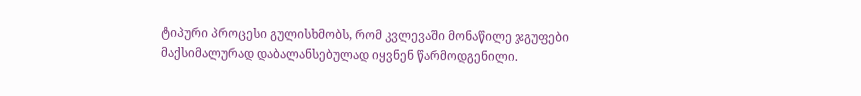ტიპური პროცესი გულისხმობს, რომ კვლევაში მონაწილე ჯგუფები მაქსიმალურად დაბალანსებულად იყვნენ წარმოდგენილი.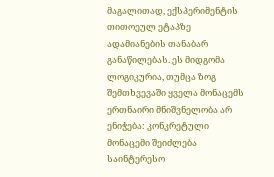მაგალითად, ექსპერიმენტის თითოეულ ეტაპზე ადამიანების თანაბარ განაწილებას. ეს მიდგომა ლოგიკურია, თუმცა ზოგ შემთხვევაში ყველა მონაცემს ერთნაირი მნიშვნელობა არ ენიჭება: კონკრეტული მონაცემი შეიძლება საინტერესო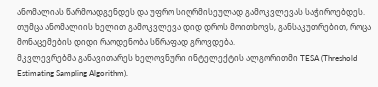ანომალიას წარმოადგენდეს და უფრო სიღრმისეულად გამოკვლევას საჭიროებდეს. თუმცა ანომალიის ხელით გამოკვლევა დიდ დროს მოითხოვს, განსაკუთრებით, როცა მონაცემების დიდი რაოდენობა სწრაფად გროვდება.
მკვლევრებმა განავითარეს ხელოვნური ინტელექტის ალგორითმი TESA (Threshold Estimating Sampling Algorithm).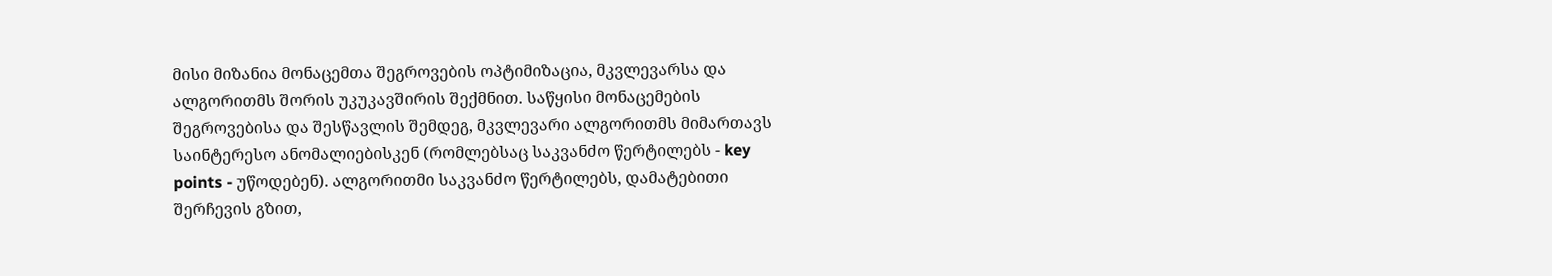მისი მიზანია მონაცემთა შეგროვების ოპტიმიზაცია, მკვლევარსა და ალგორითმს შორის უკუკავშირის შექმნით. საწყისი მონაცემების შეგროვებისა და შესწავლის შემდეგ, მკვლევარი ალგორითმს მიმართავს საინტერესო ანომალიებისკენ (რომლებსაც საკვანძო წერტილებს - key points - უწოდებენ). ალგორითმი საკვანძო წერტილებს, დამატებითი შერჩევის გზით,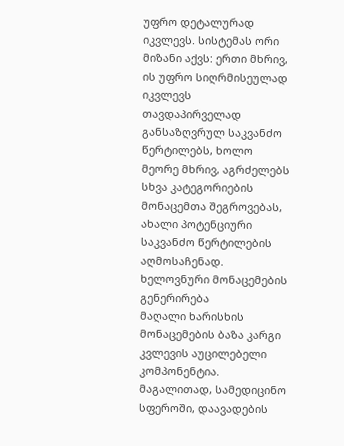უფრო დეტალურად იკვლევს. სისტემას ორი მიზანი აქვს: ერთი მხრივ, ის უფრო სიღრმისეულად იკვლევს თავდაპირველად განსაზღვრულ საკვანძო წერტილებს, ხოლო მეორე მხრივ, აგრძელებს სხვა კატეგორიების მონაცემთა შეგროვებას, ახალი პოტენციური საკვანძო წერტილების აღმოსაჩენად.
ხელოვნური მონაცემების გენერირება
მაღალი ხარისხის მონაცემების ბაზა კარგი კვლევის აუცილებელი კომპონენტია. მაგალითად, სამედიცინო სფეროში, დაავადების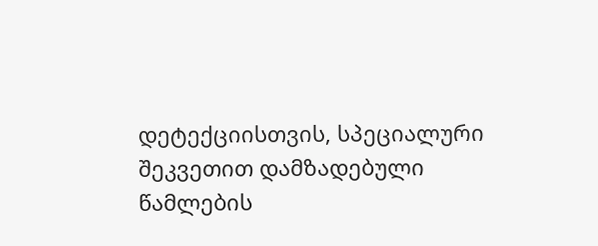დეტექციისთვის, სპეციალური შეკვეთით დამზადებული წამლების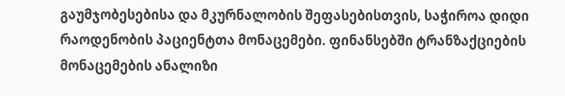გაუმჯობესებისა და მკურნალობის შეფასებისთვის, საჭიროა დიდი რაოდენობის პაციენტთა მონაცემები. ფინანსებში ტრანზაქციების მონაცემების ანალიზი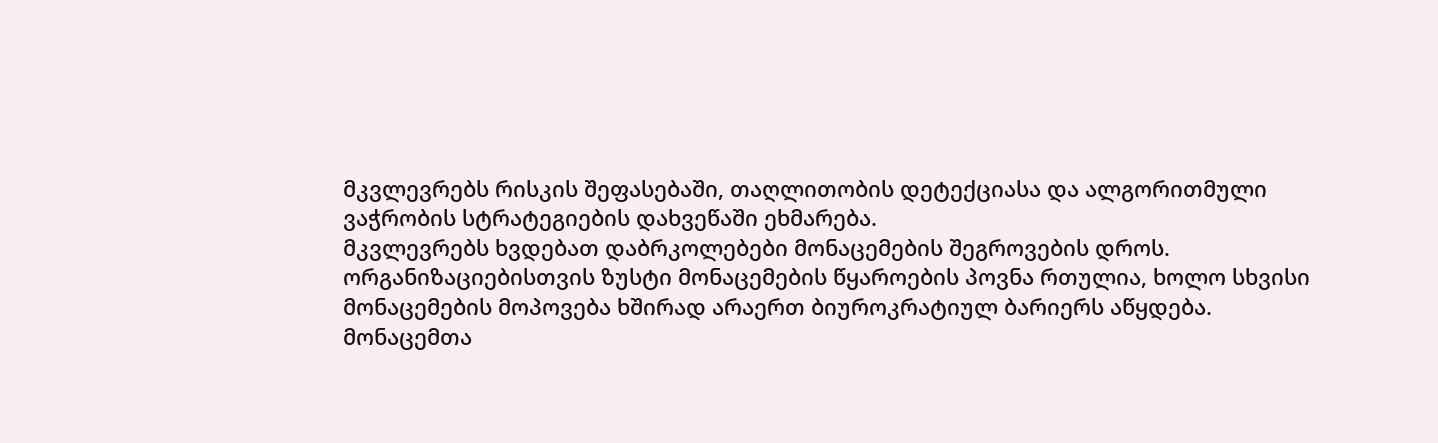მკვლევრებს რისკის შეფასებაში, თაღლითობის დეტექციასა და ალგორითმული ვაჭრობის სტრატეგიების დახვეწაში ეხმარება.
მკვლევრებს ხვდებათ დაბრკოლებები მონაცემების შეგროვების დროს. ორგანიზაციებისთვის ზუსტი მონაცემების წყაროების პოვნა რთულია, ხოლო სხვისი მონაცემების მოპოვება ხშირად არაერთ ბიუროკრატიულ ბარიერს აწყდება. მონაცემთა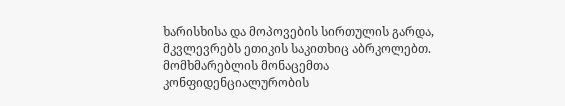ხარისხისა და მოპოვების სირთულის გარდა, მკვლევრებს ეთიკის საკითხიც აბრკოლებთ. მომხმარებლის მონაცემთა კონფიდენციალურობის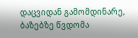დაცვიდან გამომდინარე, ბაზებზე წვდომა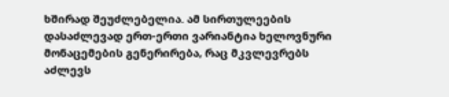ხშირად შეუძლებელია. ამ სირთულეების დასაძლევად ერთ-ერთი ვარიანტია ხელოვნური მონაცემების გენერირება, რაც მკვლევრებს აძლევს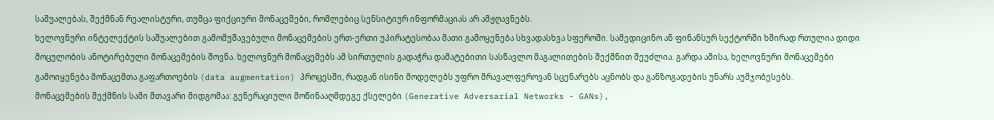საშუალებას, შექმნან რეალისტური, თუმცა ფიქციური მონაცემები, რომლებიც სენსიტიურ ინფორმაციას არ ამჟღავნებს.
ხელოვნური ინტელექტის საშუალებით გამომუშავებული მონაცემების ერთ-ერთი უპირატესობაა მათი გამოყენება სხვადასხვა სფეროში. სამედიცინო ან ფინანსურ სექტორში ხშირად რთულია დიდი მოცულობის ანოტირებული მონაცემების შოვნა. ხელოვნურ მონაცემებს ამ სირთულის გადაჭრა დამატებითი სასწავლო მაგალითების შექმნით შეუძლია. გარდა ამისა, ხელოვნური მონაცემები გამოიყენება მონაცემთა გაფართოების (data augmentation) პროცესში, რადგან ისინი მოდელებს უფრო მრავალფეროვან სცენარებს აცნობს და განზოგადების უნარს აუმჯობესებს.
მონაცემების შექმნის სამი მთავარი მიდგომაა: გენერაციული მოწინააღმდეგე ქსელები (Generative Adversarial Networks - GANs),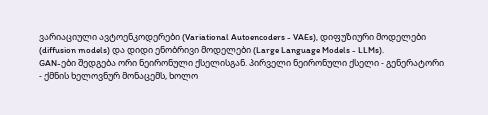ვარიაციული ავტოენკოდერები (Variational Autoencoders - VAEs), დიფუზიური მოდელები (diffusion models) და დიდი ენობრივი მოდელები (Large Language Models - LLMs).
GAN-ები შედგება ორი ნეირონული ქსელისგან. პირველი ნეირონული ქსელი - გენერატორი - ქმნის ხელოვნურ მონაცემს, ხოლო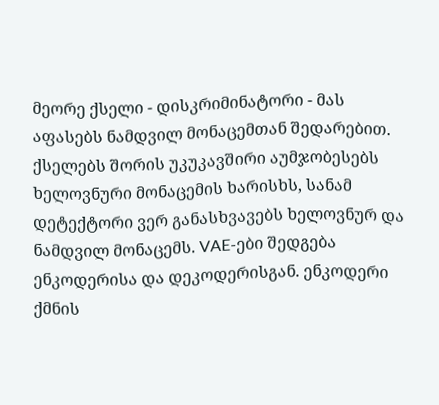მეორე ქსელი - დისკრიმინატორი - მას აფასებს ნამდვილ მონაცემთან შედარებით. ქსელებს შორის უკუკავშირი აუმჯობესებს ხელოვნური მონაცემის ხარისხს, სანამ დეტექტორი ვერ განასხვავებს ხელოვნურ და ნამდვილ მონაცემს. VAE-ები შედგება ენკოდერისა და დეკოდერისგან. ენკოდერი ქმნის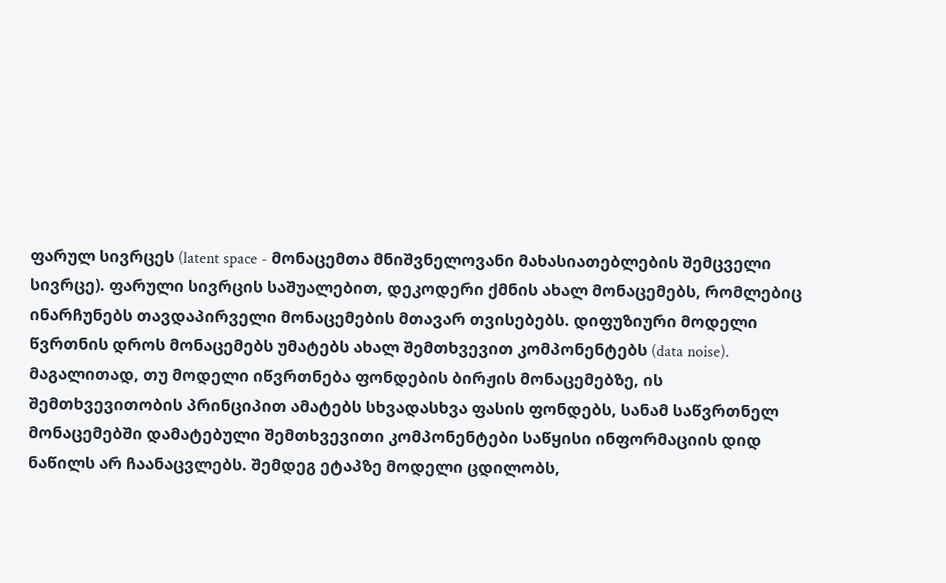ფარულ სივრცეს (latent space - მონაცემთა მნიშვნელოვანი მახასიათებლების შემცველი სივრცე). ფარული სივრცის საშუალებით, დეკოდერი ქმნის ახალ მონაცემებს, რომლებიც ინარჩუნებს თავდაპირველი მონაცემების მთავარ თვისებებს. დიფუზიური მოდელი წვრთნის დროს მონაცემებს უმატებს ახალ შემთხვევით კომპონენტებს (data noise). მაგალითად, თუ მოდელი იწვრთნება ფონდების ბირჟის მონაცემებზე, ის შემთხვევითობის პრინციპით ამატებს სხვადასხვა ფასის ფონდებს, სანამ საწვრთნელ მონაცემებში დამატებული შემთხვევითი კომპონენტები საწყისი ინფორმაციის დიდ ნაწილს არ ჩაანაცვლებს. შემდეგ ეტაპზე მოდელი ცდილობს,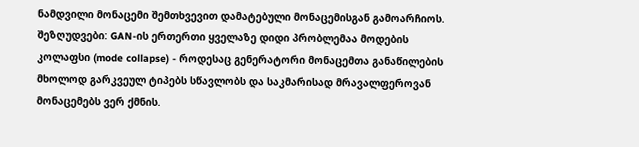ნამდვილი მონაცემი შემთხვევით დამატებული მონაცემისგან გამოარჩიოს.
შეზღუდვები: GAN-ის ერთერთი ყველაზე დიდი პრობლემაა მოდების კოლაფსი (mode collapse) - როდესაც გენერატორი მონაცემთა განაწილების მხოლოდ გარკვეულ ტიპებს სწავლობს და საკმარისად მრავალფეროვან მონაცემებს ვერ ქმნის.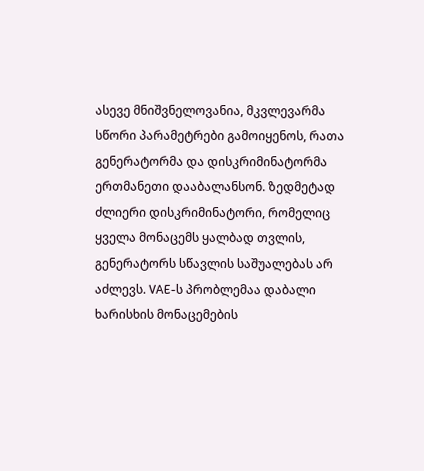ასევე მნიშვნელოვანია, მკვლევარმა სწორი პარამეტრები გამოიყენოს, რათა გენერატორმა და დისკრიმინატორმა ერთმანეთი დააბალანსონ. ზედმეტად ძლიერი დისკრიმინატორი, რომელიც ყველა მონაცემს ყალბად თვლის, გენერატორს სწავლის საშუალებას არ აძლევს. VAE-ს პრობლემაა დაბალი ხარისხის მონაცემების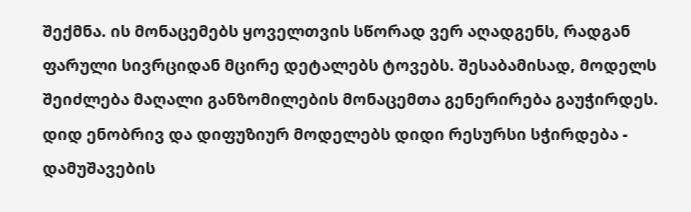შექმნა. ის მონაცემებს ყოველთვის სწორად ვერ აღადგენს, რადგან ფარული სივრციდან მცირე დეტალებს ტოვებს. შესაბამისად, მოდელს შეიძლება მაღალი განზომილების მონაცემთა გენერირება გაუჭირდეს. დიდ ენობრივ და დიფუზიურ მოდელებს დიდი რესურსი სჭირდება - დამუშავების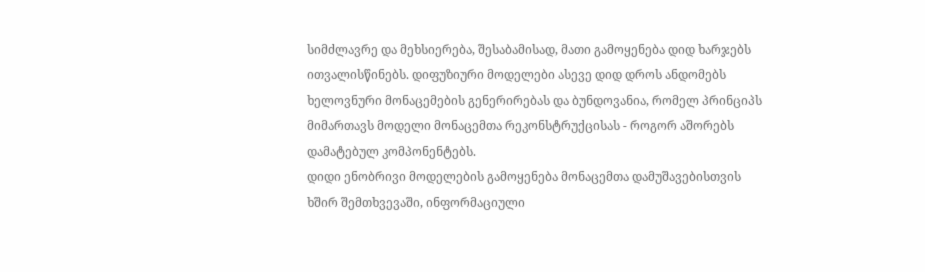სიმძლავრე და მეხსიერება, შესაბამისად, მათი გამოყენება დიდ ხარჯებს ითვალისწინებს. დიფუზიური მოდელები ასევე დიდ დროს ანდომებს ხელოვნური მონაცემების გენერირებას და ბუნდოვანია, რომელ პრინციპს მიმართავს მოდელი მონაცემთა რეკონსტრუქცისას - როგორ აშორებს დამატებულ კომპონენტებს.
დიდი ენობრივი მოდელების გამოყენება მონაცემთა დამუშავებისთვის
ხშირ შემთხვევაში, ინფორმაციული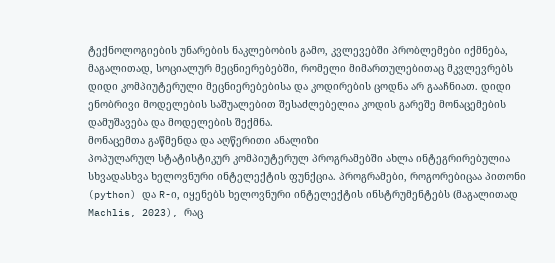ტექნოლოგიების უნარების ნაკლებობის გამო, კვლევებში პრობლემები იქმნება, მაგალითად, სოციალურ მეცნიერებებში, რომელი მიმართულებითაც მკვლევრებს დიდი კომპიუტერული მეცნიერებებისა და კოდირების ცოდნა არ გააჩნიათ. დიდი ენობრივი მოდელების საშუალებით შესაძლებელია კოდის გარეშე მონაცემების დამუშავება და მოდელების შექმნა.
მონაცემთა გაწმენდა და აღწერითი ანალიზი
პოპულარულ სტატისტიკურ კომპიუტერულ პროგრამებში ახლა ინტეგრირებულია სხვადასხვა ხელოვნური ინტელექტის ფუნქცია. პროგრამები, როგორებიცაა პითონი (python) და R-ი, იყენებს ხელოვნური ინტელექტის ინსტრუმენტებს (მაგალითად Machlis, 2023), რაც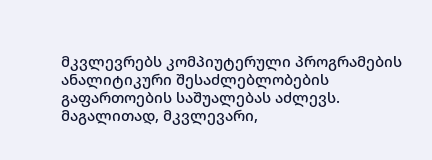მკვლევრებს კომპიუტერული პროგრამების ანალიტიკური შესაძლებლობების გაფართოების საშუალებას აძლევს. მაგალითად, მკვლევარი,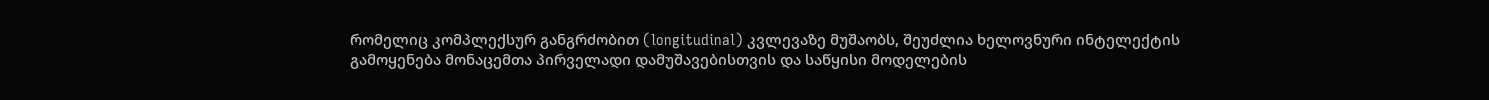რომელიც კომპლექსურ განგრძობით (longitudinal) კვლევაზე მუშაობს, შეუძლია ხელოვნური ინტელექტის გამოყენება მონაცემთა პირველადი დამუშავებისთვის და საწყისი მოდელების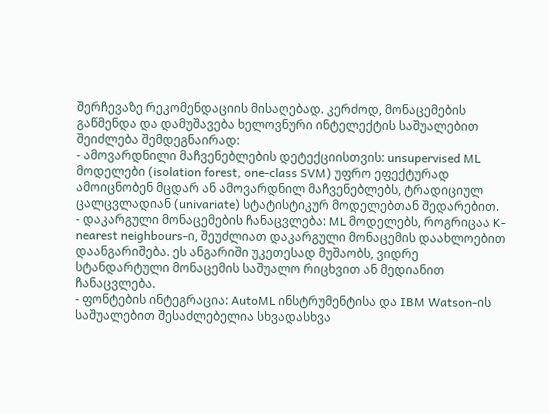შერჩევაზე რეკომენდაციის მისაღებად. კერძოდ, მონაცემების გაწმენდა და დამუშავება ხელოვნური ინტელექტის საშუალებით შეიძლება შემდეგნაირად:
- ამოვარდნილი მაჩვენებლების დეტექციისთვის: unsupervised ML მოდელები (isolation forest, one-class SVM) უფრო ეფექტურად ამოიცნობენ მცდარ ან ამოვარდნილ მაჩვენებლებს, ტრადიციულ ცალცვლადიან (univariate) სტატისტიკურ მოდელებთან შედარებით.
- დაკარგული მონაცემების ჩანაცვლება: ML მოდელებს, როგრიცაა K-nearest neighbours-ი, შეუძლიათ დაკარგული მონაცემის დაახლოებით დაანგარიშება. ეს ანგარიში უკეთესად მუშაობს, ვიდრე სტანდარტული მონაცემის საშუალო რიცხვით ან მედიანით ჩანაცვლება.
- ფონტების ინტეგრაცია: AutoML ინსტრუმენტისა და IBM Watson-ის საშუალებით შესაძლებელია სხვადასხვა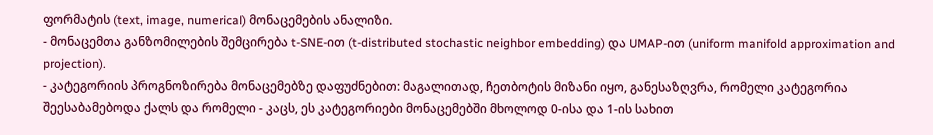ფორმატის (text, image, numerical) მონაცემების ანალიზი.
- მონაცემთა განზომილების შემცირება t-SNE-ით (t-distributed stochastic neighbor embedding) და UMAP-ით (uniform manifold approximation and projection).
- კატეგორიის პროგნოზირება მონაცემებზე დაფუძნებით: მაგალითად, ჩეთბოტის მიზანი იყო, განესაზღვრა, რომელი კატეგორია შეესაბამებოდა ქალს და რომელი - კაცს, ეს კატეგორიები მონაცემებში მხოლოდ 0-ისა და 1-ის სახით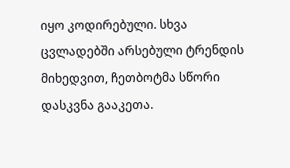იყო კოდირებული. სხვა ცვლადებში არსებული ტრენდის მიხედვით, ჩეთბოტმა სწორი დასკვნა გააკეთა.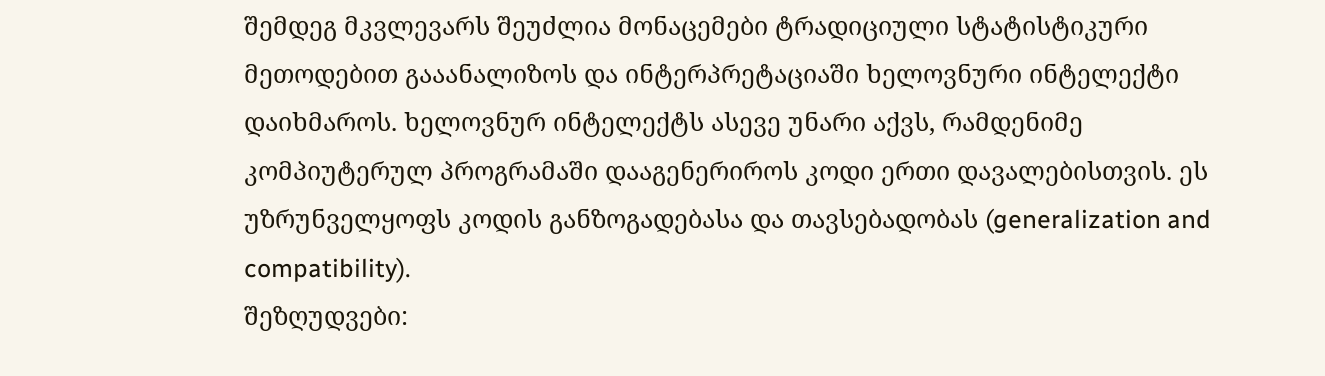შემდეგ მკვლევარს შეუძლია მონაცემები ტრადიციული სტატისტიკური მეთოდებით გააანალიზოს და ინტერპრეტაციაში ხელოვნური ინტელექტი დაიხმაროს. ხელოვნურ ინტელექტს ასევე უნარი აქვს, რამდენიმე კომპიუტერულ პროგრამაში დააგენერიროს კოდი ერთი დავალებისთვის. ეს უზრუნველყოფს კოდის განზოგადებასა და თავსებადობას (generalization and compatibility).
შეზღუდვები: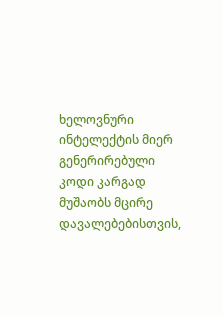ხელოვნური ინტელექტის მიერ გენერირებული კოდი კარგად მუშაობს მცირე დავალებებისთვის,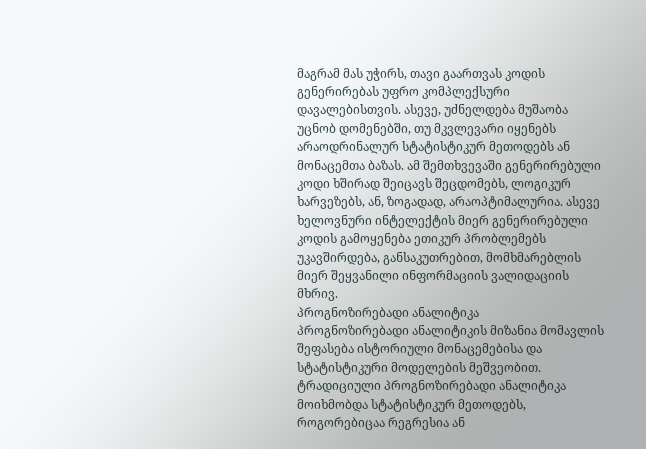მაგრამ მას უჭირს, თავი გაართვას კოდის გენერირებას უფრო კომპლექსური დავალებისთვის. ასევე, უძნელდება მუშაობა უცნობ დომენებში, თუ მკვლევარი იყენებს არაოდრინალურ სტატისტიკურ მეთოდებს ან მონაცემთა ბაზას. ამ შემთხვევაში გენერირებული კოდი ხშირად შეიცავს შეცდომებს, ლოგიკურ ხარვეზებს, ან, ზოგადად, არაოპტიმალურია. ასევე ხელოვნური ინტელექტის მიერ გენერირებული კოდის გამოყენება ეთიკურ პრობლემებს უკავშირდება, განსაკუთრებით, მომხმარებლის მიერ შეყვანილი ინფორმაციის ვალიდაციის მხრივ.
პროგნოზირებადი ანალიტიკა
პროგნოზირებადი ანალიტიკის მიზანია მომავლის შეფასება ისტორიული მონაცემებისა და სტატისტიკური მოდელების მეშვეობით. ტრადიციული პროგნოზირებადი ანალიტიკა მოიხმობდა სტატისტიკურ მეთოდებს, როგორებიცაა რეგრესია ან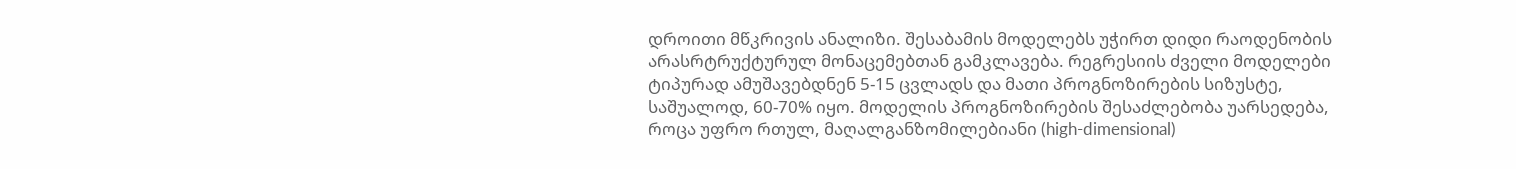დროითი მწკრივის ანალიზი. შესაბამის მოდელებს უჭირთ დიდი რაოდენობის არასრტრუქტურულ მონაცემებთან გამკლავება. რეგრესიის ძველი მოდელები ტიპურად ამუშავებდნენ 5-15 ცვლადს და მათი პროგნოზირების სიზუსტე, საშუალოდ, 60-70% იყო. მოდელის პროგნოზირების შესაძლებობა უარსედება, როცა უფრო რთულ, მაღალგანზომილებიანი (high-dimensional)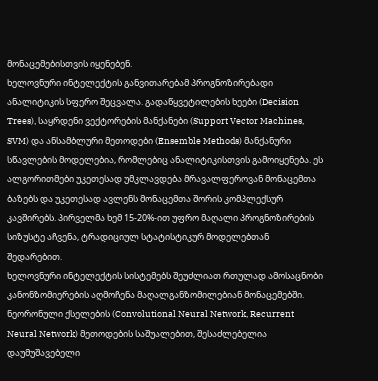მონაცემებისთვის იყენებენ.
ხელოვნური ინტელექტის განვითარებამ პროგნოზირებადი ანალიტიკის სფერო შეცვალა. გადაწყვეტილების ხეები (Decision Trees), საყრდენი ვექტორების მანქანები (Support Vector Machines, SVM) და ანსამბლური მეთოდები (Ensemble Methods) მანქანური სწავლების მოდელებია, რომლებიც ანალიტიკისთვის გამოიყენება. ეს ალგორითმები უკეთესად უმკლავდება მრავალფეროვან მონაცემთა ბაზებს და უკეთესად ავლენს მონაცემთა შორის კომპლექსურ კავშირებს. პირველმა ხემ 15-20%-ით უფრო მაღალი პროგნოზირების სიზუსტე აჩვენა, ტრადიციულ სტატისტიკურ მოდელებთან შედარებით.
ხელოვნური ინტელექტის სისტემებს შეუძლიათ რთულად ამოსაცნობი კანონზომიერების აღმოჩენა მაღალგანზომილებიან მონაცემებში. ნეორონული ქსელების (Convolutional Neural Network, Recurrent Neural Network) მეთოდების საშუალებით, შესაძლებელია დაუმუშავებელი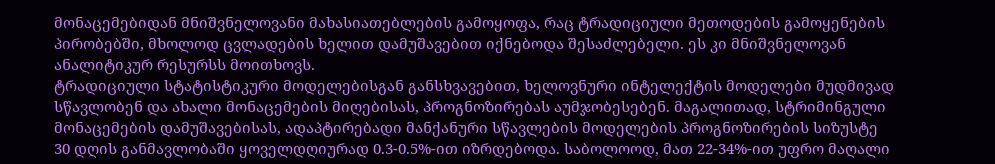მონაცემებიდან მნიშვნელოვანი მახასიათებლების გამოყოფა, რაც ტრადიციული მეთოდების გამოყენების პირობებში, მხოლოდ ცვლადების ხელით დამუშავებით იქნებოდა შესაძლებელი. ეს კი მნიშვნელოვან ანალიტიკურ რესურსს მოითხოვს.
ტრადიციული სტატისტიკური მოდელებისგან განსხვავებით, ხელოვნური ინტელექტის მოდელები მუდმივად სწავლობენ და ახალი მონაცემების მიღებისას, პროგნოზირებას აუმჯობესებენ. მაგალითად, სტრიმინგული მონაცემების დამუშავებისას, ადაპტირებადი მანქანური სწავლების მოდელების პროგნოზირების სიზუსტე 30 დღის განმავლობაში ყოველდღიურად 0.3-0.5%-ით იზრდებოდა. საბოლოოდ, მათ 22-34%-ით უფრო მაღალი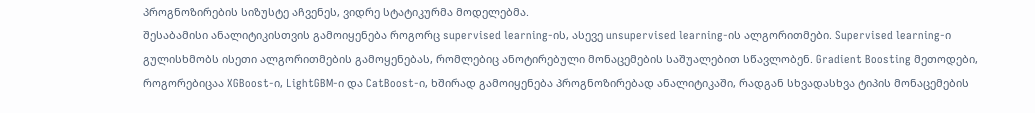პროგნოზირების სიზუსტე აჩვენეს, ვიდრე სტატიკურმა მოდელებმა.
შესაბამისი ანალიტიკისთვის გამოიყენება როგორც supervised learning-ის, ასევე unsupervised learning-ის ალგორითმები. Supervised learning-ი გულისხმობს ისეთი ალგორითმების გამოყენებას, რომლებიც ანოტირებული მონაცემების საშუალებით სწავლობენ. Gradient Boosting მეთოდები, როგორებიცაა XGBoost-ი, LightGBM-ი და CatBoost-ი, ხშირად გამოიყენება პროგნოზირებად ანალიტიკაში, რადგან სხვადასხვა ტიპის მონაცემების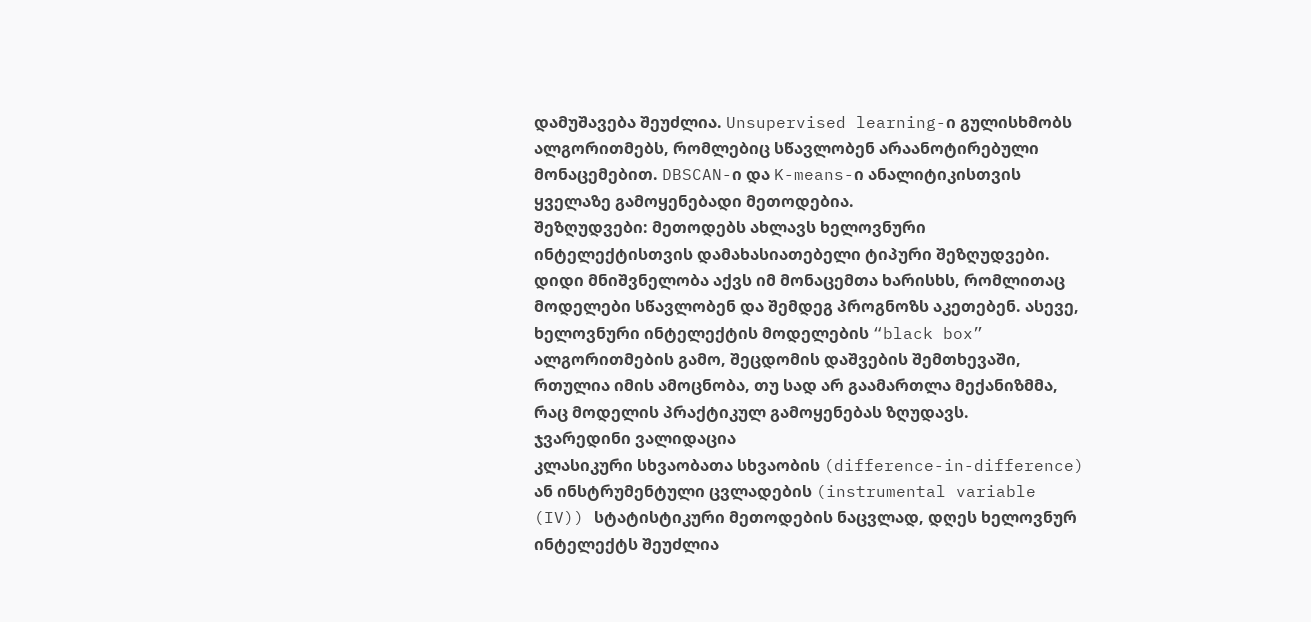დამუშავება შეუძლია. Unsupervised learning-ი გულისხმობს ალგორითმებს, რომლებიც სწავლობენ არაანოტირებული მონაცემებით. DBSCAN-ი და K-means-ი ანალიტიკისთვის ყველაზე გამოყენებადი მეთოდებია.
შეზღუდვები: მეთოდებს ახლავს ხელოვნური ინტელექტისთვის დამახასიათებელი ტიპური შეზღუდვები. დიდი მნიშვნელობა აქვს იმ მონაცემთა ხარისხს, რომლითაც მოდელები სწავლობენ და შემდეგ პროგნოზს აკეთებენ. ასევე, ხელოვნური ინტელექტის მოდელების “black box” ალგორითმების გამო, შეცდომის დაშვების შემთხევაში, რთულია იმის ამოცნობა, თუ სად არ გაამართლა მექანიზმმა, რაც მოდელის პრაქტიკულ გამოყენებას ზღუდავს.
ჯვარედინი ვალიდაცია
კლასიკური სხვაობათა სხვაობის (difference-in-difference) ან ინსტრუმენტული ცვლადების (instrumental variable (IV)) სტატისტიკური მეთოდების ნაცვლად, დღეს ხელოვნურ ინტელექტს შეუძლია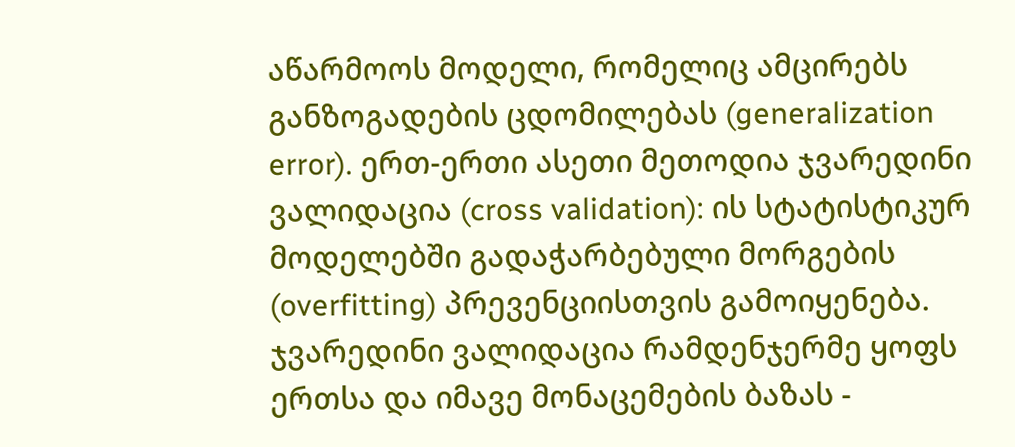აწარმოოს მოდელი, რომელიც ამცირებს განზოგადების ცდომილებას (generalization error). ერთ-ერთი ასეთი მეთოდია ჯვარედინი ვალიდაცია (cross validation): ის სტატისტიკურ მოდელებში გადაჭარბებული მორგების (overfitting) პრევენციისთვის გამოიყენება. ჯვარედინი ვალიდაცია რამდენჯერმე ყოფს ერთსა და იმავე მონაცემების ბაზას -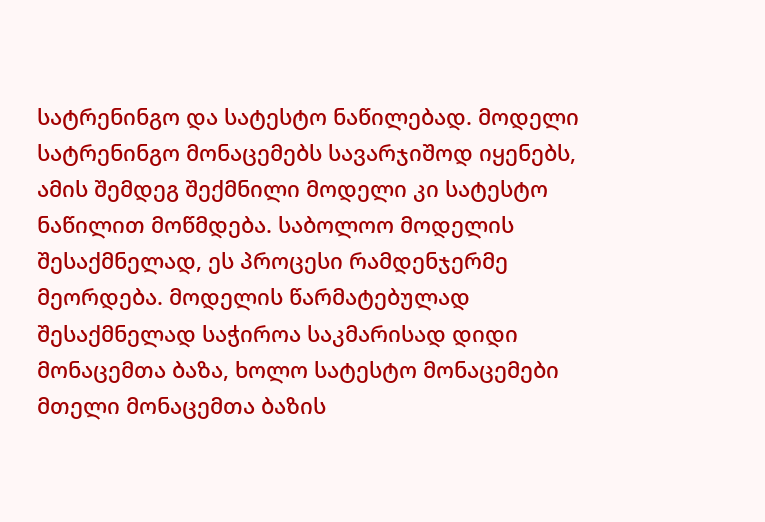სატრენინგო და სატესტო ნაწილებად. მოდელი სატრენინგო მონაცემებს სავარჯიშოდ იყენებს, ამის შემდეგ შექმნილი მოდელი კი სატესტო ნაწილით მოწმდება. საბოლოო მოდელის შესაქმნელად, ეს პროცესი რამდენჯერმე მეორდება. მოდელის წარმატებულად შესაქმნელად საჭიროა საკმარისად დიდი მონაცემთა ბაზა, ხოლო სატესტო მონაცემები მთელი მონაცემთა ბაზის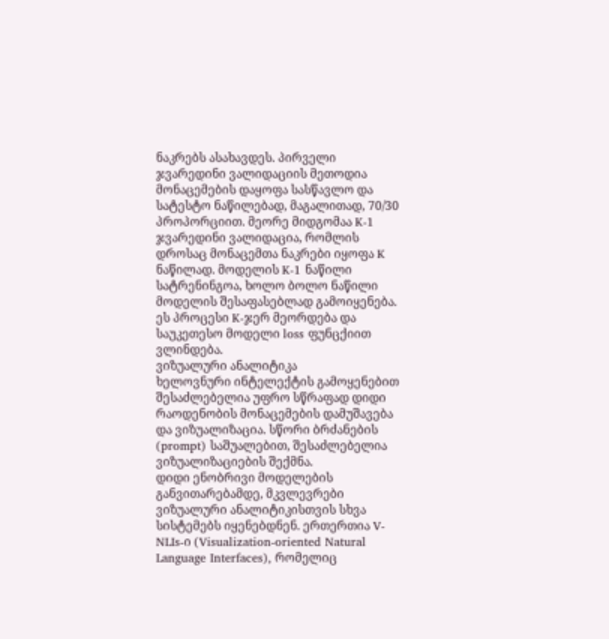ნაკრებს ასახავდეს. პირველი ჯვარედინი ვალიდაციის მეთოდია მონაცემების დაყოფა სასწავლო და სატესტო ნაწილებად, მაგალითად, 70/30 პროპორციით. მეორე მიდგომაა K-1 ჯვარედინი ვალიდაცია, რომლის დროსაც მონაცემთა ნაკრები იყოფა K ნაწილად. მოდელის K-1 ნაწილი სატრენინგოა, ხოლო ბოლო ნაწილი მოდელის შესაფასებლად გამოიყენება. ეს პროცესი K-ჯერ მეორდება და საუკეთესო მოდელი loss ფუნცქიით ვლინდება.
ვიზუალური ანალიტიკა
ხელოვნური ინტელექტის გამოყენებით შესაძლებელია უფრო სწრაფად დიდი რაოდენობის მონაცემების დამუშავება და ვიზუალიზაცია. სწორი ბრძანების (prompt) საშუალებით, შესაძლებელია ვიზუალიზაციების შექმნა.
დიდი ენობრივი მოდელების განვითარებამდე, მკვლევრები ვიზუალური ანალიტიკისთვის სხვა სისტემებს იყენებდნენ. ერთერთია V-NLIs-ი (Visualization-oriented Natural Language Interfaces), რომელიც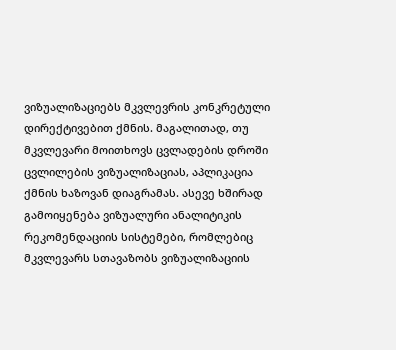ვიზუალიზაციებს მკვლევრის კონკრეტული დირექტივებით ქმნის. მაგალითად, თუ მკვლევარი მოითხოვს ცვლადების დროში ცვლილების ვიზუალიზაციას, აპლიკაცია ქმნის ხაზოვან დიაგრამას. ასევე ხშირად გამოიყენება ვიზუალური ანალიტიკის რეკომენდაციის სისტემები, რომლებიც მკვლევარს სთავაზობს ვიზუალიზაციის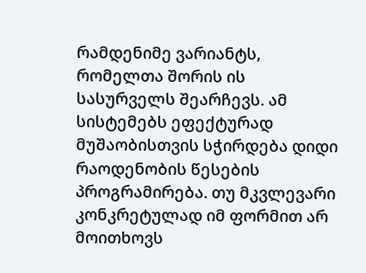რამდენიმე ვარიანტს, რომელთა შორის ის სასურველს შეარჩევს. ამ სისტემებს ეფექტურად მუშაობისთვის სჭირდება დიდი რაოდენობის წესების პროგრამირება. თუ მკვლევარი კონკრეტულად იმ ფორმით არ მოითხოვს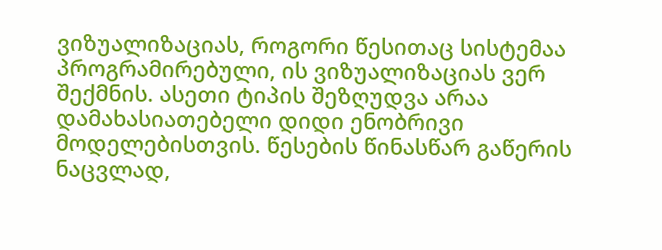ვიზუალიზაციას, როგორი წესითაც სისტემაა პროგრამირებული, ის ვიზუალიზაციას ვერ შექმნის. ასეთი ტიპის შეზღუდვა არაა დამახასიათებელი დიდი ენობრივი მოდელებისთვის. წესების წინასწარ გაწერის ნაცვლად,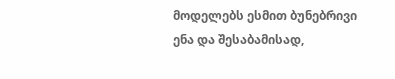მოდელებს ესმით ბუნებრივი ენა და შესაბამისად,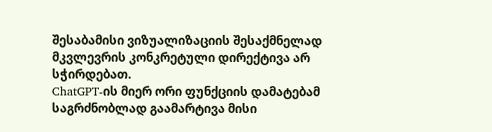შესაბამისი ვიზუალიზაციის შესაქმნელად მკვლევრის კონკრეტული დირექტივა არ სჭირდებათ.
ChatGPT-ის მიერ ორი ფუნქციის დამატებამ საგრძნობლად გაამარტივა მისი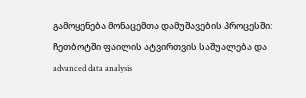გამოყენება მონაცემთა დამუშავების პროცესში: ჩეთბოტში ფაილის ატვირთვის საშუალება და advanced data analysis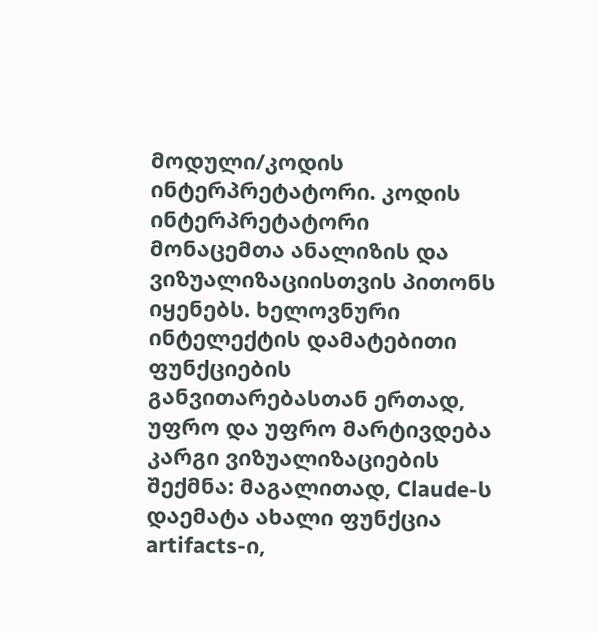მოდული/კოდის ინტერპრეტატორი. კოდის ინტერპრეტატორი მონაცემთა ანალიზის და ვიზუალიზაციისთვის პითონს იყენებს. ხელოვნური ინტელექტის დამატებითი ფუნქციების განვითარებასთან ერთად, უფრო და უფრო მარტივდება კარგი ვიზუალიზაციების შექმნა: მაგალითად, Claude-ს დაემატა ახალი ფუნქცია artifacts-ი,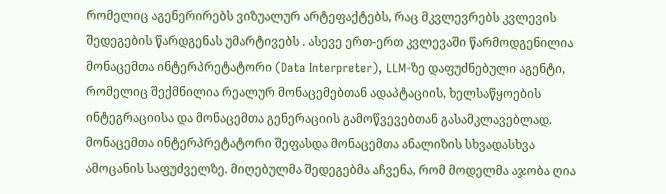რომელიც აგენერირებს ვიზუალურ არტეფაქტებს, რაც მკვლევრებს კვლევის შედეგების წარდგენას უმარტივებს . ასევე ერთ-ერთ კვლევაში წარმოდგენილია მონაცემთა ინტერპრეტატორი (Data Interpreter), LLM-ზე დაფუძნებული აგენტი, რომელიც შექმნილია რეალურ მონაცემებთან ადაპტაციის, ხელსაწყოების ინტეგრაციისა და მონაცემთა გენერაციის გამოწვევებთან გასამკლავებლად. მონაცემთა ინტერპრეტატორი შეფასდა მონაცემთა ანალიზის სხვადასხვა ამოცანის საფუძველზე. მიღებულმა შედეგებმა აჩვენა, რომ მოდელმა აჯობა ღია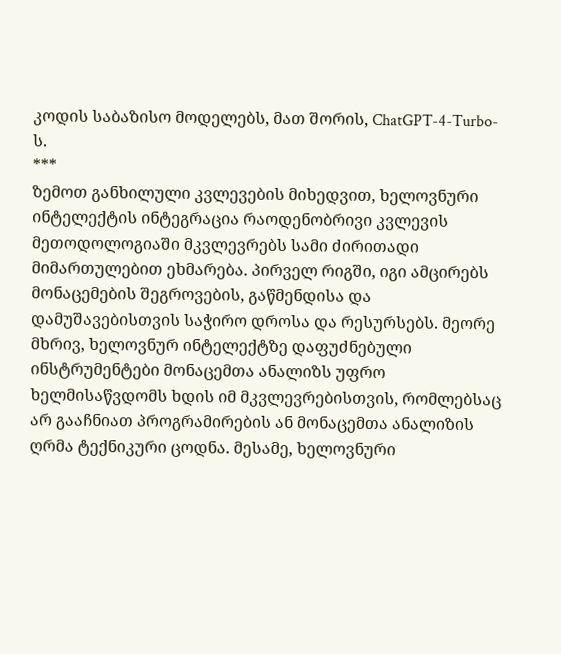კოდის საბაზისო მოდელებს, მათ შორის, ChatGPT-4-Turbo-ს.
***
ზემოთ განხილული კვლევების მიხედვით, ხელოვნური ინტელექტის ინტეგრაცია რაოდენობრივი კვლევის მეთოდოლოგიაში მკვლევრებს სამი ძირითადი მიმართულებით ეხმარება. პირველ რიგში, იგი ამცირებს მონაცემების შეგროვების, გაწმენდისა და დამუშავებისთვის საჭირო დროსა და რესურსებს. მეორე მხრივ, ხელოვნურ ინტელექტზე დაფუძნებული ინსტრუმენტები მონაცემთა ანალიზს უფრო ხელმისაწვდომს ხდის იმ მკვლევრებისთვის, რომლებსაც არ გააჩნიათ პროგრამირების ან მონაცემთა ანალიზის ღრმა ტექნიკური ცოდნა. მესამე, ხელოვნური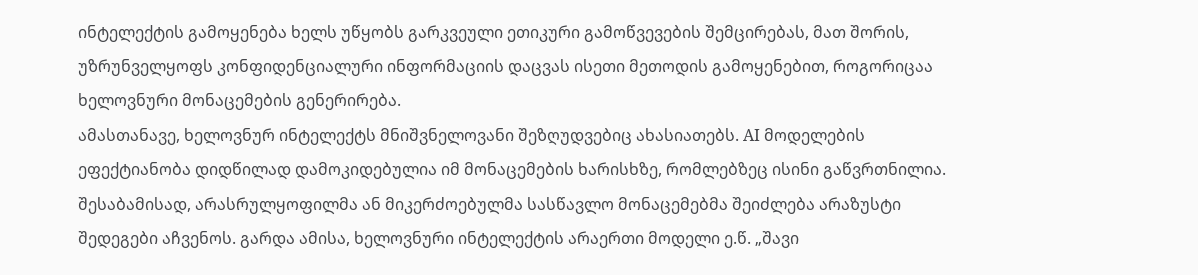ინტელექტის გამოყენება ხელს უწყობს გარკვეული ეთიკური გამოწვევების შემცირებას, მათ შორის, უზრუნველყოფს კონფიდენციალური ინფორმაციის დაცვას ისეთი მეთოდის გამოყენებით, როგორიცაა ხელოვნური მონაცემების გენერირება.
ამასთანავე, ხელოვნურ ინტელექტს მნიშვნელოვანი შეზღუდვებიც ახასიათებს. AI მოდელების ეფექტიანობა დიდწილად დამოკიდებულია იმ მონაცემების ხარისხზე, რომლებზეც ისინი გაწვრთნილია. შესაბამისად, არასრულყოფილმა ან მიკერძოებულმა სასწავლო მონაცემებმა შეიძლება არაზუსტი შედეგები აჩვენოს. გარდა ამისა, ხელოვნური ინტელექტის არაერთი მოდელი ე.წ. „შავი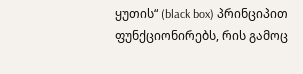ყუთის“ (black box) პრინციპით ფუნქციონირებს, რის გამოც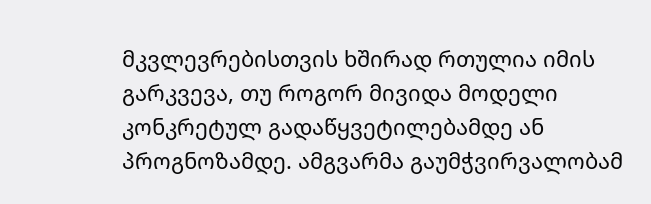მკვლევრებისთვის ხშირად რთულია იმის გარკვევა, თუ როგორ მივიდა მოდელი კონკრეტულ გადაწყვეტილებამდე ან პროგნოზამდე. ამგვარმა გაუმჭვირვალობამ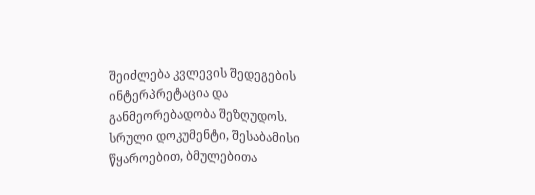შეიძლება კვლევის შედეგების ინტერპრეტაცია და განმეორებადობა შეზღუდოს.
სრული დოკუმენტი, შესაბამისი წყაროებით, ბმულებითა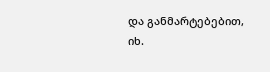და განმარტებებით, იხ.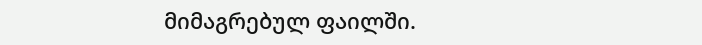მიმაგრებულ ფაილში.